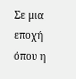Σε μια εποχή όπου η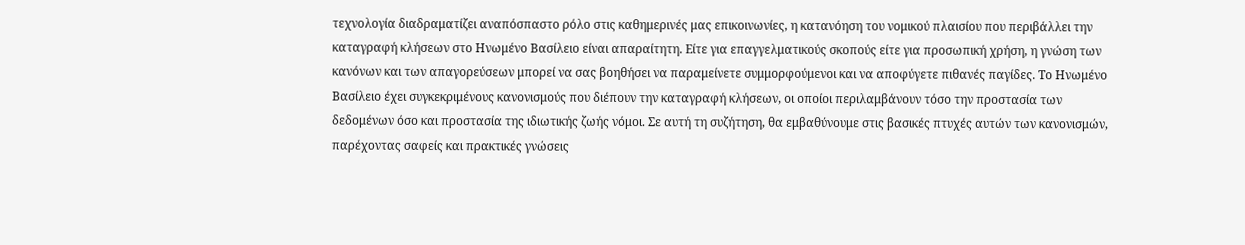τεχνολογία διαδραματίζει αναπόσπαστο ρόλο στις καθημερινές μας επικοινωνίες, η κατανόηση του νομικού πλαισίου που περιβάλλει την καταγραφή κλήσεων στο Ηνωμένο Βασίλειο είναι απαραίτητη. Είτε για επαγγελματικούς σκοπούς είτε για προσωπική χρήση, η γνώση των κανόνων και των απαγορεύσεων μπορεί να σας βοηθήσει να παραμείνετε συμμορφούμενοι και να αποφύγετε πιθανές παγίδες. Το Ηνωμένο Βασίλειο έχει συγκεκριμένους κανονισμούς που διέπουν την καταγραφή κλήσεων, οι οποίοι περιλαμβάνουν τόσο την προστασία των δεδομένων όσο και προστασία της ιδιωτικής ζωής νόμοι. Σε αυτή τη συζήτηση, θα εμβαθύνουμε στις βασικές πτυχές αυτών των κανονισμών, παρέχοντας σαφείς και πρακτικές γνώσεις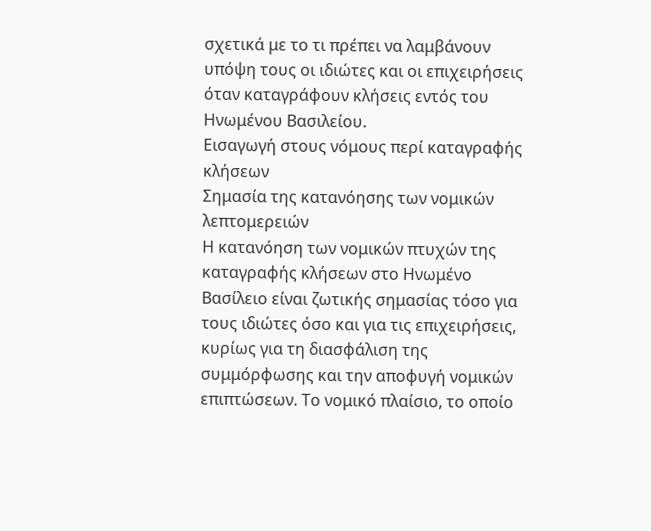σχετικά με το τι πρέπει να λαμβάνουν υπόψη τους οι ιδιώτες και οι επιχειρήσεις όταν καταγράφουν κλήσεις εντός του Ηνωμένου Βασιλείου.
Εισαγωγή στους νόμους περί καταγραφής κλήσεων
Σημασία της κατανόησης των νομικών λεπτομερειών
Η κατανόηση των νομικών πτυχών της καταγραφής κλήσεων στο Ηνωμένο Βασίλειο είναι ζωτικής σημασίας τόσο για τους ιδιώτες όσο και για τις επιχειρήσεις, κυρίως για τη διασφάλιση της συμμόρφωσης και την αποφυγή νομικών επιπτώσεων. Το νομικό πλαίσιο, το οποίο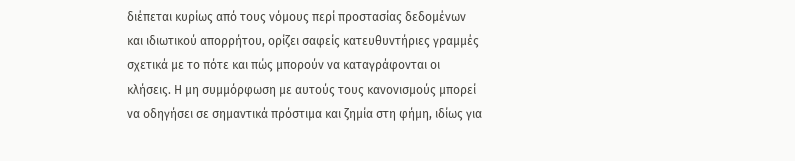διέπεται κυρίως από τους νόμους περί προστασίας δεδομένων και ιδιωτικού απορρήτου, ορίζει σαφείς κατευθυντήριες γραμμές σχετικά με το πότε και πώς μπορούν να καταγράφονται οι κλήσεις. Η μη συμμόρφωση με αυτούς τους κανονισμούς μπορεί να οδηγήσει σε σημαντικά πρόστιμα και ζημία στη φήμη, ιδίως για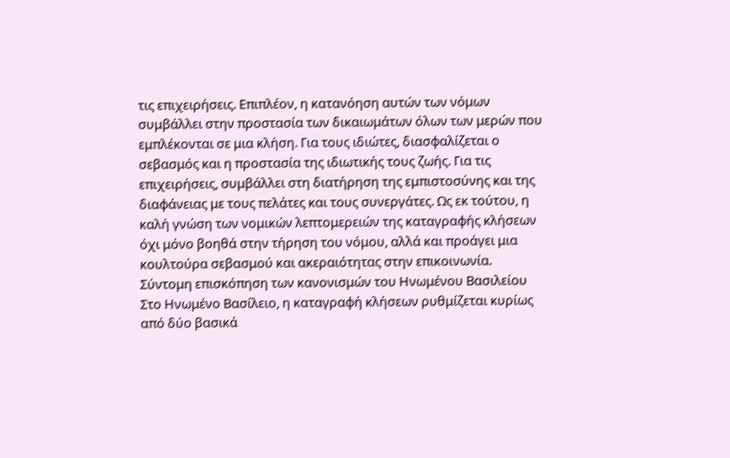τις επιχειρήσεις. Επιπλέον, η κατανόηση αυτών των νόμων συμβάλλει στην προστασία των δικαιωμάτων όλων των μερών που εμπλέκονται σε μια κλήση. Για τους ιδιώτες, διασφαλίζεται ο σεβασμός και η προστασία της ιδιωτικής τους ζωής. Για τις επιχειρήσεις, συμβάλλει στη διατήρηση της εμπιστοσύνης και της διαφάνειας με τους πελάτες και τους συνεργάτες. Ως εκ τούτου, η καλή γνώση των νομικών λεπτομερειών της καταγραφής κλήσεων όχι μόνο βοηθά στην τήρηση του νόμου, αλλά και προάγει μια κουλτούρα σεβασμού και ακεραιότητας στην επικοινωνία.
Σύντομη επισκόπηση των κανονισμών του Ηνωμένου Βασιλείου
Στο Ηνωμένο Βασίλειο, η καταγραφή κλήσεων ρυθμίζεται κυρίως από δύο βασικά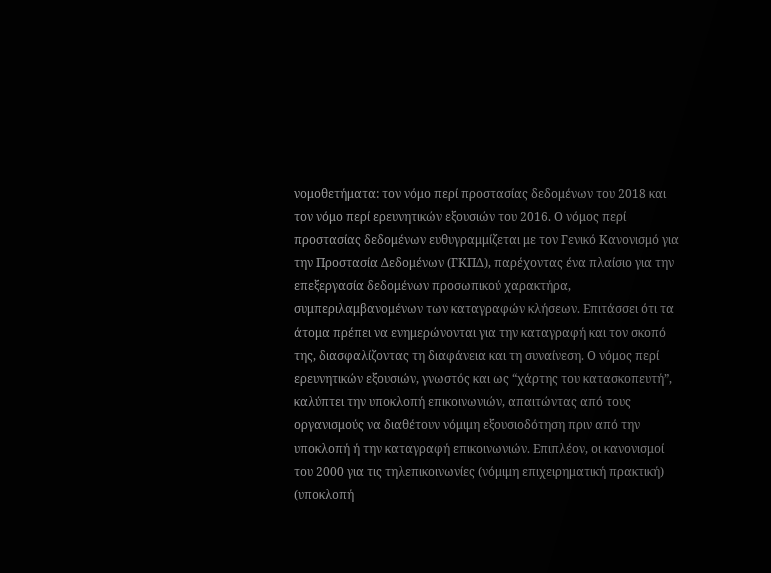νομοθετήματα: τον νόμο περί προστασίας δεδομένων του 2018 και τον νόμο περί ερευνητικών εξουσιών του 2016. Ο νόμος περί προστασίας δεδομένων ευθυγραμμίζεται με τον Γενικό Κανονισμό για την Προστασία Δεδομένων (ΓΚΠΔ), παρέχοντας ένα πλαίσιο για την επεξεργασία δεδομένων προσωπικού χαρακτήρα, συμπεριλαμβανομένων των καταγραφών κλήσεων. Επιτάσσει ότι τα άτομα πρέπει να ενημερώνονται για την καταγραφή και τον σκοπό της, διασφαλίζοντας τη διαφάνεια και τη συναίνεση. Ο νόμος περί ερευνητικών εξουσιών, γνωστός και ως “χάρτης του κατασκοπευτή”, καλύπτει την υποκλοπή επικοινωνιών, απαιτώντας από τους οργανισμούς να διαθέτουν νόμιμη εξουσιοδότηση πριν από την υποκλοπή ή την καταγραφή επικοινωνιών. Επιπλέον, οι κανονισμοί του 2000 για τις τηλεπικοινωνίες (νόμιμη επιχειρηματική πρακτική) (υποκλοπή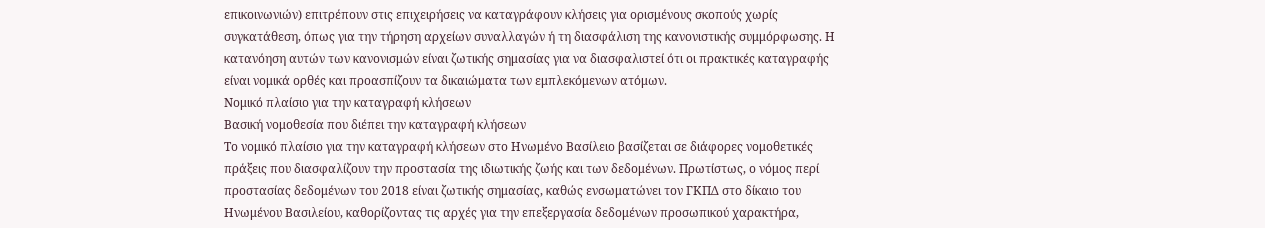επικοινωνιών) επιτρέπουν στις επιχειρήσεις να καταγράφουν κλήσεις για ορισμένους σκοπούς χωρίς συγκατάθεση, όπως για την τήρηση αρχείων συναλλαγών ή τη διασφάλιση της κανονιστικής συμμόρφωσης. Η κατανόηση αυτών των κανονισμών είναι ζωτικής σημασίας για να διασφαλιστεί ότι οι πρακτικές καταγραφής είναι νομικά ορθές και προασπίζουν τα δικαιώματα των εμπλεκόμενων ατόμων.
Νομικό πλαίσιο για την καταγραφή κλήσεων
Βασική νομοθεσία που διέπει την καταγραφή κλήσεων
Το νομικό πλαίσιο για την καταγραφή κλήσεων στο Ηνωμένο Βασίλειο βασίζεται σε διάφορες νομοθετικές πράξεις που διασφαλίζουν την προστασία της ιδιωτικής ζωής και των δεδομένων. Πρωτίστως, ο νόμος περί προστασίας δεδομένων του 2018 είναι ζωτικής σημασίας, καθώς ενσωματώνει τον ΓΚΠΔ στο δίκαιο του Ηνωμένου Βασιλείου, καθορίζοντας τις αρχές για την επεξεργασία δεδομένων προσωπικού χαρακτήρα,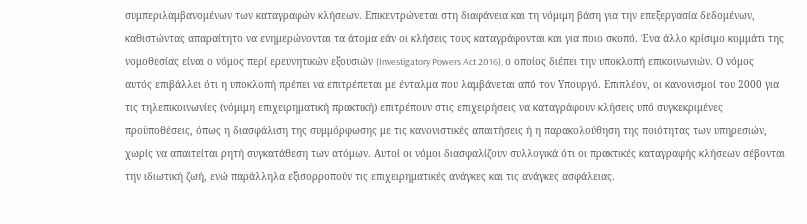συμπεριλαμβανομένων των καταγραφών κλήσεων. Επικεντρώνεται στη διαφάνεια και τη νόμιμη βάση για την επεξεργασία δεδομένων, καθιστώντας απαραίτητο να ενημερώνονται τα άτομα εάν οι κλήσεις τους καταγράφονται και για ποιο σκοπό. Ένα άλλο κρίσιμο κομμάτι της νομοθεσίας είναι ο νόμος περί ερευνητικών εξουσιών (Investigatory Powers Act 2016), ο οποίος διέπει την υποκλοπή επικοινωνιών. Ο νόμος αυτός επιβάλλει ότι η υποκλοπή πρέπει να επιτρέπεται με ένταλμα που λαμβάνεται από τον Υπουργό. Επιπλέον, οι κανονισμοί του 2000 για τις τηλεπικοινωνίες (νόμιμη επιχειρηματική πρακτική) επιτρέπουν στις επιχειρήσεις να καταγράφουν κλήσεις υπό συγκεκριμένες προϋποθέσεις, όπως η διασφάλιση της συμμόρφωσης με τις κανονιστικές απαιτήσεις ή η παρακολούθηση της ποιότητας των υπηρεσιών, χωρίς να απαιτείται ρητή συγκατάθεση των ατόμων. Αυτοί οι νόμοι διασφαλίζουν συλλογικά ότι οι πρακτικές καταγραφής κλήσεων σέβονται την ιδιωτική ζωή, ενώ παράλληλα εξισορροπούν τις επιχειρηματικές ανάγκες και τις ανάγκες ασφάλειας.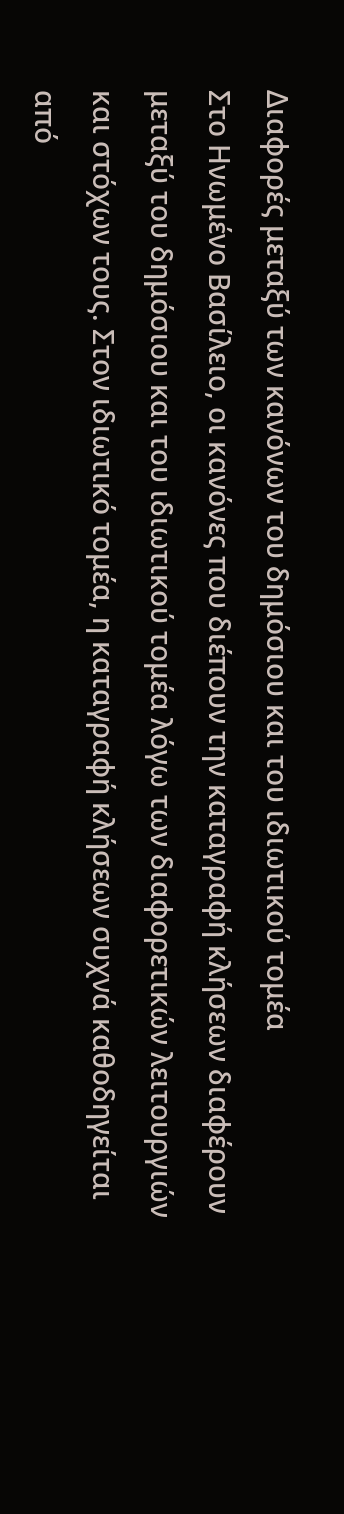Διαφορές μεταξύ των κανόνων του δημόσιου και του ιδιωτικού τομέα
Στο Ηνωμένο Βασίλειο, οι κανόνες που διέπουν την καταγραφή κλήσεων διαφέρουν μεταξύ του δημόσιου και του ιδιωτικού τομέα λόγω των διαφορετικών λειτουργιών και στόχων τους. Στον ιδιωτικό τομέα, η καταγραφή κλήσεων συχνά καθοδηγείται από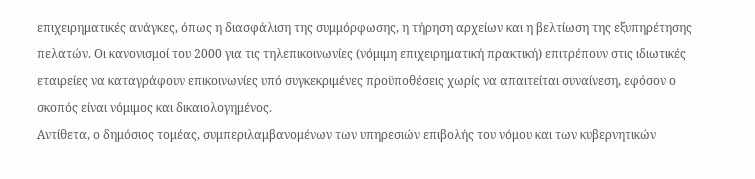επιχειρηματικές ανάγκες, όπως η διασφάλιση της συμμόρφωσης, η τήρηση αρχείων και η βελτίωση της εξυπηρέτησης πελατών. Οι κανονισμοί του 2000 για τις τηλεπικοινωνίες (νόμιμη επιχειρηματική πρακτική) επιτρέπουν στις ιδιωτικές εταιρείες να καταγράφουν επικοινωνίες υπό συγκεκριμένες προϋποθέσεις χωρίς να απαιτείται συναίνεση, εφόσον ο σκοπός είναι νόμιμος και δικαιολογημένος.
Αντίθετα, ο δημόσιος τομέας, συμπεριλαμβανομένων των υπηρεσιών επιβολής του νόμου και των κυβερνητικών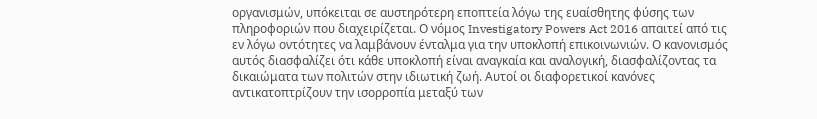οργανισμών, υπόκειται σε αυστηρότερη εποπτεία λόγω της ευαίσθητης φύσης των πληροφοριών που διαχειρίζεται. Ο νόμος Investigatory Powers Act 2016 απαιτεί από τις εν λόγω οντότητες να λαμβάνουν ένταλμα για την υποκλοπή επικοινωνιών. Ο κανονισμός αυτός διασφαλίζει ότι κάθε υποκλοπή είναι αναγκαία και αναλογική, διασφαλίζοντας τα δικαιώματα των πολιτών στην ιδιωτική ζωή. Αυτοί οι διαφορετικοί κανόνες αντικατοπτρίζουν την ισορροπία μεταξύ των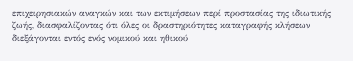επιχειρησιακών αναγκών και των εκτιμήσεων περί προστασίας της ιδιωτικής ζωής, διασφαλίζοντας ότι όλες οι δραστηριότητες καταγραφής κλήσεων διεξάγονται εντός ενός νομικού και ηθικού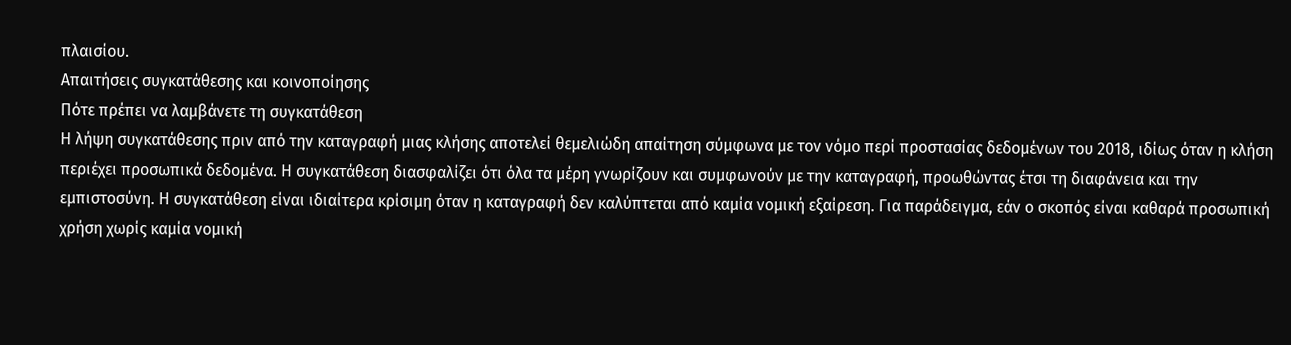πλαισίου.
Απαιτήσεις συγκατάθεσης και κοινοποίησης
Πότε πρέπει να λαμβάνετε τη συγκατάθεση
Η λήψη συγκατάθεσης πριν από την καταγραφή μιας κλήσης αποτελεί θεμελιώδη απαίτηση σύμφωνα με τον νόμο περί προστασίας δεδομένων του 2018, ιδίως όταν η κλήση περιέχει προσωπικά δεδομένα. Η συγκατάθεση διασφαλίζει ότι όλα τα μέρη γνωρίζουν και συμφωνούν με την καταγραφή, προωθώντας έτσι τη διαφάνεια και την εμπιστοσύνη. Η συγκατάθεση είναι ιδιαίτερα κρίσιμη όταν η καταγραφή δεν καλύπτεται από καμία νομική εξαίρεση. Για παράδειγμα, εάν ο σκοπός είναι καθαρά προσωπική χρήση χωρίς καμία νομική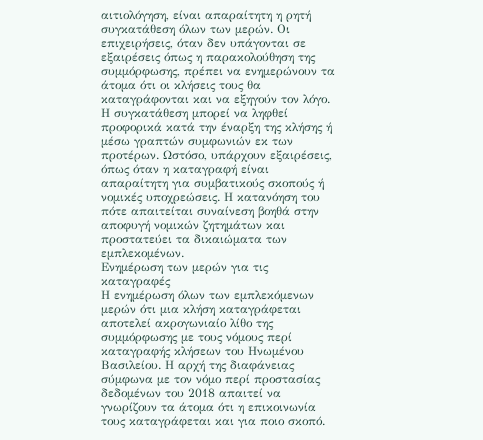αιτιολόγηση, είναι απαραίτητη η ρητή συγκατάθεση όλων των μερών. Οι επιχειρήσεις, όταν δεν υπάγονται σε εξαιρέσεις όπως η παρακολούθηση της συμμόρφωσης, πρέπει να ενημερώνουν τα άτομα ότι οι κλήσεις τους θα καταγράφονται και να εξηγούν τον λόγο. Η συγκατάθεση μπορεί να ληφθεί προφορικά κατά την έναρξη της κλήσης ή μέσω γραπτών συμφωνιών εκ των προτέρων. Ωστόσο, υπάρχουν εξαιρέσεις, όπως όταν η καταγραφή είναι απαραίτητη για συμβατικούς σκοπούς ή νομικές υποχρεώσεις. Η κατανόηση του πότε απαιτείται συναίνεση βοηθά στην αποφυγή νομικών ζητημάτων και προστατεύει τα δικαιώματα των εμπλεκομένων.
Ενημέρωση των μερών για τις καταγραφές
Η ενημέρωση όλων των εμπλεκόμενων μερών ότι μια κλήση καταγράφεται αποτελεί ακρογωνιαίο λίθο της συμμόρφωσης με τους νόμους περί καταγραφής κλήσεων του Ηνωμένου Βασιλείου. Η αρχή της διαφάνειας σύμφωνα με τον νόμο περί προστασίας δεδομένων του 2018 απαιτεί να γνωρίζουν τα άτομα ότι η επικοινωνία τους καταγράφεται και για ποιο σκοπό.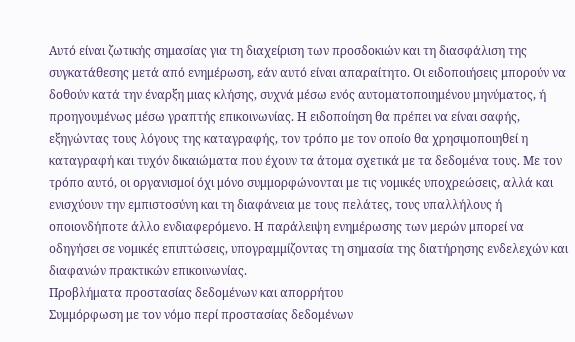Αυτό είναι ζωτικής σημασίας για τη διαχείριση των προσδοκιών και τη διασφάλιση της συγκατάθεσης μετά από ενημέρωση, εάν αυτό είναι απαραίτητο. Οι ειδοποιήσεις μπορούν να δοθούν κατά την έναρξη μιας κλήσης, συχνά μέσω ενός αυτοματοποιημένου μηνύματος, ή προηγουμένως μέσω γραπτής επικοινωνίας. Η ειδοποίηση θα πρέπει να είναι σαφής, εξηγώντας τους λόγους της καταγραφής, τον τρόπο με τον οποίο θα χρησιμοποιηθεί η καταγραφή και τυχόν δικαιώματα που έχουν τα άτομα σχετικά με τα δεδομένα τους. Με τον τρόπο αυτό, οι οργανισμοί όχι μόνο συμμορφώνονται με τις νομικές υποχρεώσεις, αλλά και ενισχύουν την εμπιστοσύνη και τη διαφάνεια με τους πελάτες, τους υπαλλήλους ή οποιονδήποτε άλλο ενδιαφερόμενο. Η παράλειψη ενημέρωσης των μερών μπορεί να οδηγήσει σε νομικές επιπτώσεις, υπογραμμίζοντας τη σημασία της διατήρησης ενδελεχών και διαφανών πρακτικών επικοινωνίας.
Προβλήματα προστασίας δεδομένων και απορρήτου
Συμμόρφωση με τον νόμο περί προστασίας δεδομένων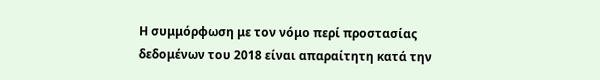Η συμμόρφωση με τον νόμο περί προστασίας δεδομένων του 2018 είναι απαραίτητη κατά την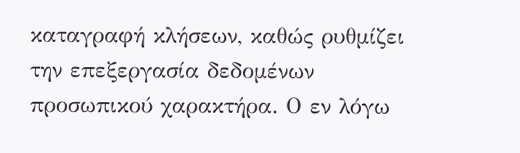καταγραφή κλήσεων, καθώς ρυθμίζει την επεξεργασία δεδομένων προσωπικού χαρακτήρα. Ο εν λόγω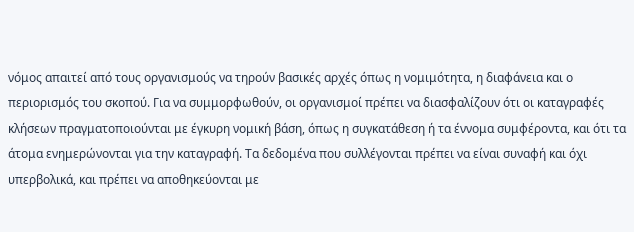νόμος απαιτεί από τους οργανισμούς να τηρούν βασικές αρχές όπως η νομιμότητα, η διαφάνεια και ο περιορισμός του σκοπού. Για να συμμορφωθούν, οι οργανισμοί πρέπει να διασφαλίζουν ότι οι καταγραφές κλήσεων πραγματοποιούνται με έγκυρη νομική βάση, όπως η συγκατάθεση ή τα έννομα συμφέροντα, και ότι τα άτομα ενημερώνονται για την καταγραφή. Τα δεδομένα που συλλέγονται πρέπει να είναι συναφή και όχι υπερβολικά, και πρέπει να αποθηκεύονται με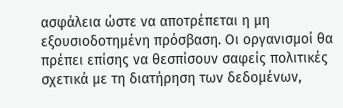ασφάλεια ώστε να αποτρέπεται η μη εξουσιοδοτημένη πρόσβαση. Οι οργανισμοί θα πρέπει επίσης να θεσπίσουν σαφείς πολιτικές σχετικά με τη διατήρηση των δεδομένων,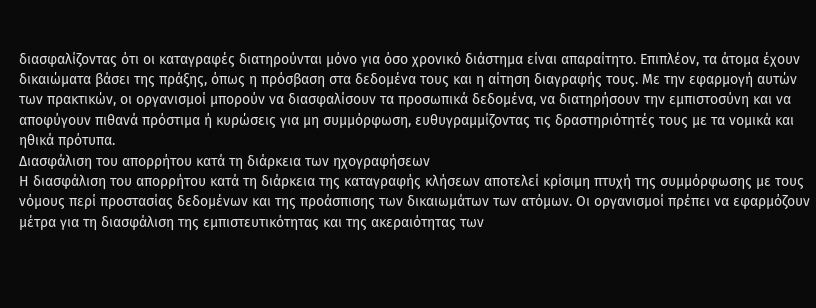διασφαλίζοντας ότι οι καταγραφές διατηρούνται μόνο για όσο χρονικό διάστημα είναι απαραίτητο. Επιπλέον, τα άτομα έχουν δικαιώματα βάσει της πράξης, όπως η πρόσβαση στα δεδομένα τους και η αίτηση διαγραφής τους. Με την εφαρμογή αυτών των πρακτικών, οι οργανισμοί μπορούν να διασφαλίσουν τα προσωπικά δεδομένα, να διατηρήσουν την εμπιστοσύνη και να αποφύγουν πιθανά πρόστιμα ή κυρώσεις για μη συμμόρφωση, ευθυγραμμίζοντας τις δραστηριότητές τους με τα νομικά και ηθικά πρότυπα.
Διασφάλιση του απορρήτου κατά τη διάρκεια των ηχογραφήσεων
Η διασφάλιση του απορρήτου κατά τη διάρκεια της καταγραφής κλήσεων αποτελεί κρίσιμη πτυχή της συμμόρφωσης με τους νόμους περί προστασίας δεδομένων και της προάσπισης των δικαιωμάτων των ατόμων. Οι οργανισμοί πρέπει να εφαρμόζουν μέτρα για τη διασφάλιση της εμπιστευτικότητας και της ακεραιότητας των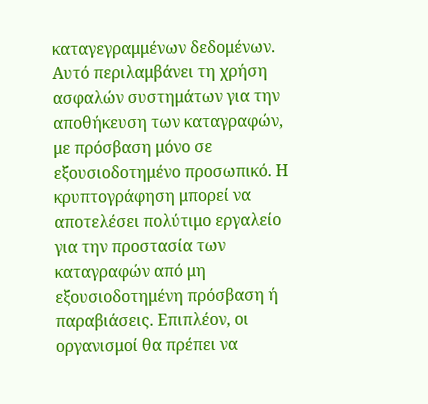καταγεγραμμένων δεδομένων. Αυτό περιλαμβάνει τη χρήση ασφαλών συστημάτων για την αποθήκευση των καταγραφών, με πρόσβαση μόνο σε εξουσιοδοτημένο προσωπικό. Η κρυπτογράφηση μπορεί να αποτελέσει πολύτιμο εργαλείο για την προστασία των καταγραφών από μη εξουσιοδοτημένη πρόσβαση ή παραβιάσεις. Επιπλέον, οι οργανισμοί θα πρέπει να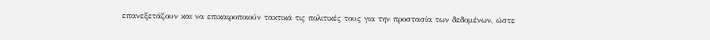επανεξετάζουν και να επικαιροποιούν τακτικά τις πολιτικές τους για την προστασία των δεδομένων, ώστε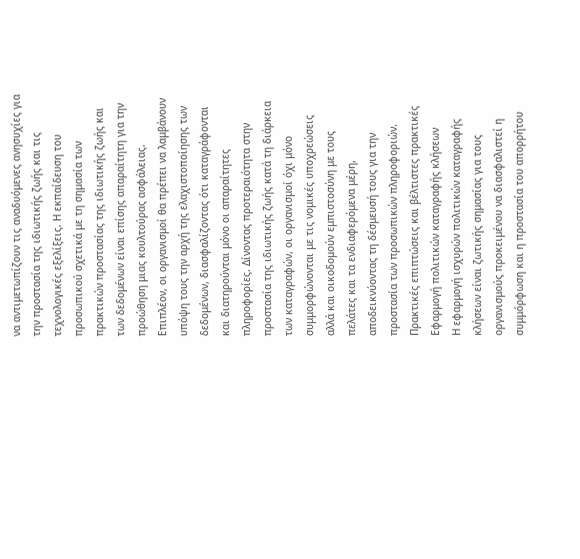να αντιμετωπίζουν τις αναδυόμενες ανησυχίες για την προστασία της ιδιωτικής ζωής και τις τεχνολογικές εξελίξεις. Η εκπαίδευση του προσωπικού σχετικά με τη σημασία των πρακτικών προστασίας της ιδιωτικής ζωής και των δεδομένων είναι επίσης απαραίτητη για την προώθηση μιας κουλτούρας ασφάλειας. Επιπλέον, οι οργανισμοί θα πρέπει να λαμβάνουν υπόψη τους την αρχή της ελαχιστοποίησης των δεδομένων, διασφαλίζοντας ότι καταγράφονται και διατηρούνται μόνο οι απαραίτητες πληροφορίες. Δίνοντας προτεραιότητα στην προστασία της ιδιωτικής ζωής κατά τη διάρκεια των καταγραφών, οι οργανισμοί όχι μόνο συμμορφώνονται με τις νομικές υποχρεώσεις αλλά και οικοδομούν εμπιστοσύνη με τους πελάτες και τα ενδιαφερόμενα μέρη, αποδεικνύοντας τη δέσμευσή τους για την προστασία των προσωπικών πληροφοριών.
Πρακτικές επιπτώσεις και βέλτιστες πρακτικές
Εφαρμογή πολιτικών καταγραφής κλήσεων
Η εφαρμογή ισχυρών πολιτικών καταγραφής κλήσεων είναι ζωτικής σημασίας για τους οργανισμούς προκειμένου να διασφαλιστεί η συμμόρφωση και η προστασία του απορρήτου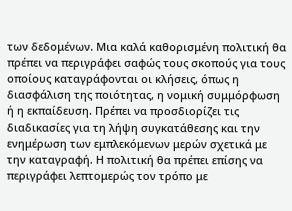των δεδομένων. Μια καλά καθορισμένη πολιτική θα πρέπει να περιγράφει σαφώς τους σκοπούς για τους οποίους καταγράφονται οι κλήσεις, όπως η διασφάλιση της ποιότητας, η νομική συμμόρφωση ή η εκπαίδευση. Πρέπει να προσδιορίζει τις διαδικασίες για τη λήψη συγκατάθεσης και την ενημέρωση των εμπλεκόμενων μερών σχετικά με την καταγραφή. Η πολιτική θα πρέπει επίσης να περιγράφει λεπτομερώς τον τρόπο με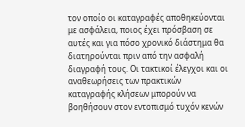τον οποίο οι καταγραφές αποθηκεύονται με ασφάλεια, ποιος έχει πρόσβαση σε αυτές και για πόσο χρονικό διάστημα θα διατηρούνται πριν από την ασφαλή διαγραφή τους. Οι τακτικοί έλεγχοι και οι αναθεωρήσεις των πρακτικών καταγραφής κλήσεων μπορούν να βοηθήσουν στον εντοπισμό τυχόν κενών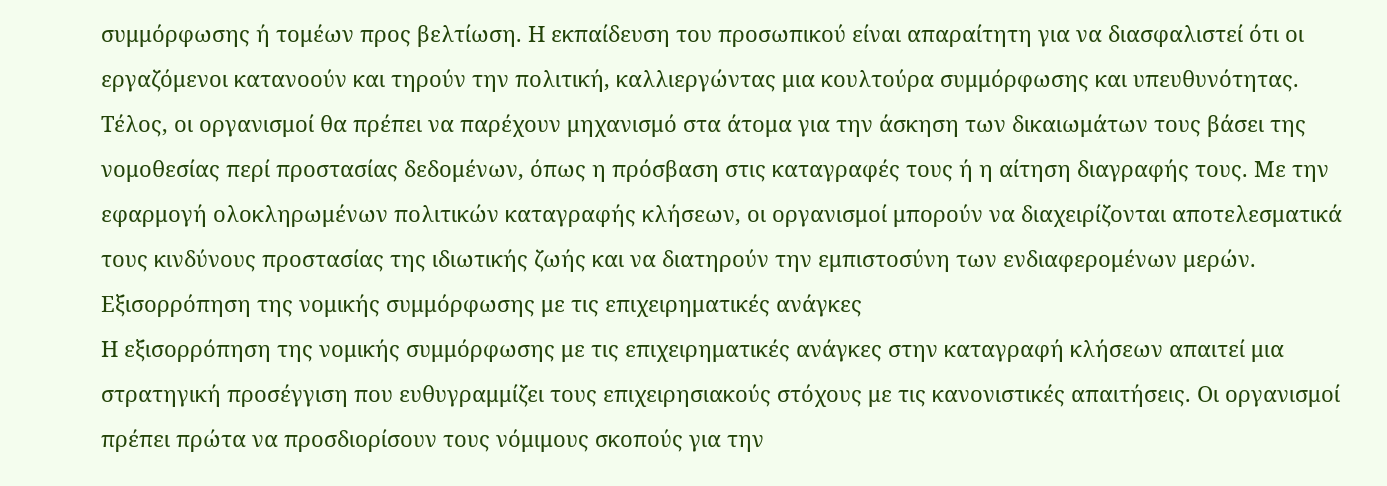συμμόρφωσης ή τομέων προς βελτίωση. Η εκπαίδευση του προσωπικού είναι απαραίτητη για να διασφαλιστεί ότι οι εργαζόμενοι κατανοούν και τηρούν την πολιτική, καλλιεργώντας μια κουλτούρα συμμόρφωσης και υπευθυνότητας. Τέλος, οι οργανισμοί θα πρέπει να παρέχουν μηχανισμό στα άτομα για την άσκηση των δικαιωμάτων τους βάσει της νομοθεσίας περί προστασίας δεδομένων, όπως η πρόσβαση στις καταγραφές τους ή η αίτηση διαγραφής τους. Με την εφαρμογή ολοκληρωμένων πολιτικών καταγραφής κλήσεων, οι οργανισμοί μπορούν να διαχειρίζονται αποτελεσματικά τους κινδύνους προστασίας της ιδιωτικής ζωής και να διατηρούν την εμπιστοσύνη των ενδιαφερομένων μερών.
Εξισορρόπηση της νομικής συμμόρφωσης με τις επιχειρηματικές ανάγκες
Η εξισορρόπηση της νομικής συμμόρφωσης με τις επιχειρηματικές ανάγκες στην καταγραφή κλήσεων απαιτεί μια στρατηγική προσέγγιση που ευθυγραμμίζει τους επιχειρησιακούς στόχους με τις κανονιστικές απαιτήσεις. Οι οργανισμοί πρέπει πρώτα να προσδιορίσουν τους νόμιμους σκοπούς για την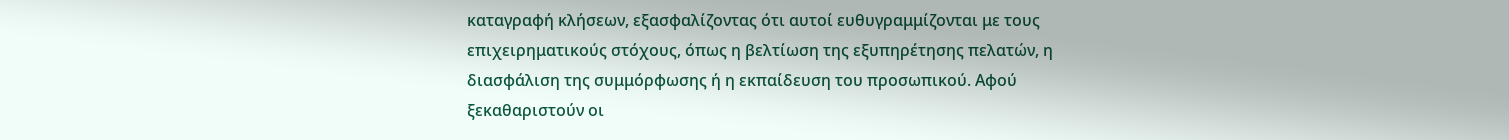καταγραφή κλήσεων, εξασφαλίζοντας ότι αυτοί ευθυγραμμίζονται με τους επιχειρηματικούς στόχους, όπως η βελτίωση της εξυπηρέτησης πελατών, η διασφάλιση της συμμόρφωσης ή η εκπαίδευση του προσωπικού. Αφού ξεκαθαριστούν οι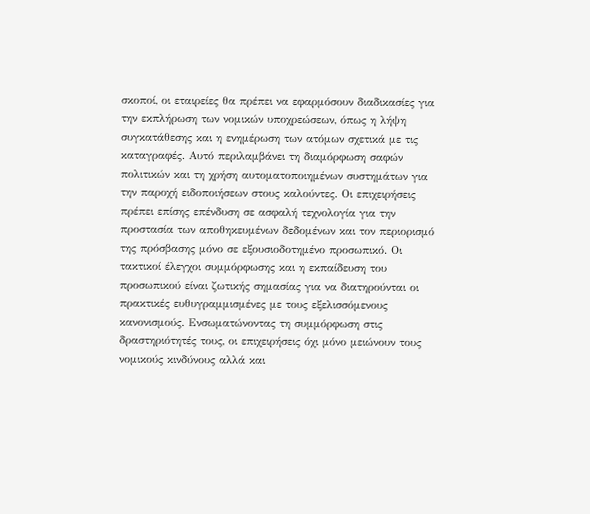σκοποί, οι εταιρείες θα πρέπει να εφαρμόσουν διαδικασίες για την εκπλήρωση των νομικών υποχρεώσεων, όπως η λήψη συγκατάθεσης και η ενημέρωση των ατόμων σχετικά με τις καταγραφές. Αυτό περιλαμβάνει τη διαμόρφωση σαφών πολιτικών και τη χρήση αυτοματοποιημένων συστημάτων για την παροχή ειδοποιήσεων στους καλούντες. Οι επιχειρήσεις πρέπει επίσης επένδυση σε ασφαλή τεχνολογία για την προστασία των αποθηκευμένων δεδομένων και τον περιορισμό της πρόσβασης μόνο σε εξουσιοδοτημένο προσωπικό. Οι τακτικοί έλεγχοι συμμόρφωσης και η εκπαίδευση του προσωπικού είναι ζωτικής σημασίας για να διατηρούνται οι πρακτικές ευθυγραμμισμένες με τους εξελισσόμενους κανονισμούς. Ενσωματώνοντας τη συμμόρφωση στις δραστηριότητές τους, οι επιχειρήσεις όχι μόνο μειώνουν τους νομικούς κινδύνους αλλά και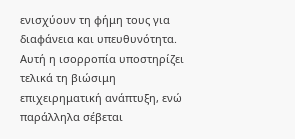ενισχύουν τη φήμη τους για διαφάνεια και υπευθυνότητα. Αυτή η ισορροπία υποστηρίζει τελικά τη βιώσιμη επιχειρηματική ανάπτυξη, ενώ παράλληλα σέβεται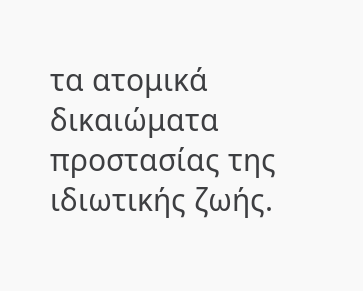τα ατομικά δικαιώματα προστασίας της ιδιωτικής ζωής.